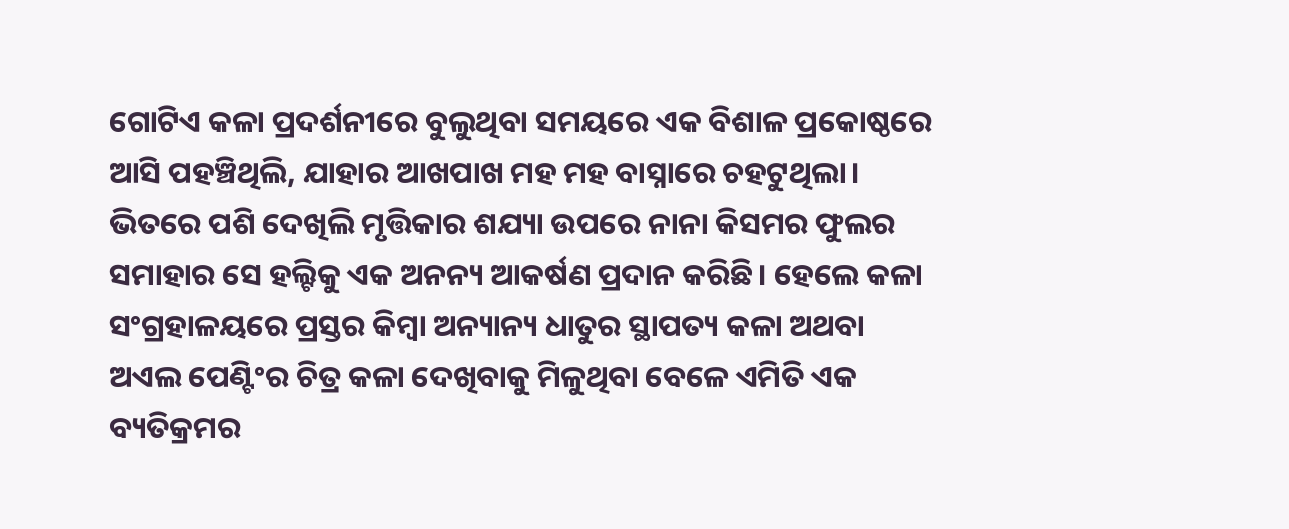ଗୋଟିଏ କଳା ପ୍ରଦର୍ଶନୀରେ ବୁଲୁଥିବା ସମୟରେ ଏକ ବିଶାଳ ପ୍ରକୋଷ୍ଠରେ ଆସି ପହଞ୍ଚିଥିଲି, ଯାହାର ଆଖପାଖ ମହ ମହ ବାସ୍ନାରେ ଚହଟୁଥିଲା। ଭିତରେ ପଶି ଦେଖିଲି ମୃତ୍ତିକାର ଶଯ୍ୟା ଉପରେ ନାନା କିସମର ଫୁଲର ସମାହାର ସେ ହଲ୍ଟିକୁ ଏକ ଅନନ୍ୟ ଆକର୍ଷଣ ପ୍ରଦାନ କରିଛି। ହେଲେ କଳା ସଂଗ୍ରହାଳୟରେ ପ୍ରସ୍ତର କିମ୍ବା ଅନ୍ୟାନ୍ୟ ଧାତୁର ସ୍ଥାପତ୍ୟ କଳା ଅଥବା ଅଏଲ ପେଣ୍ଟିଂର ଚିତ୍ର କଳା ଦେଖିବାକୁ ମିଳୁଥିବା ବେଳେ ଏମିତି ଏକ ବ୍ୟତିକ୍ରମର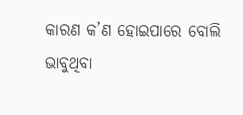କାରଣ କ’ଣ ହୋଇପାରେ ବୋଲି ଭାବୁଥିବା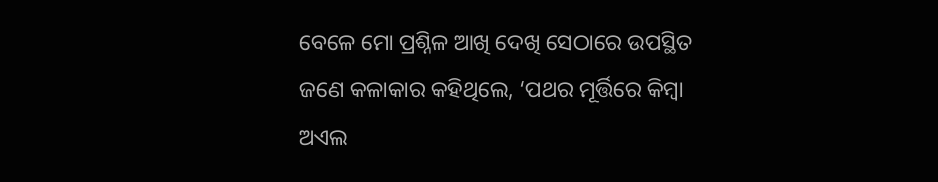ବେଳେ ମୋ ପ୍ରଶ୍ନିଳ ଆଖି ଦେଖି ସେଠାରେ ଉପସ୍ଥିତ ଜଣେ କଳାକାର କହିଥିଲେ, ‘ପଥର ମୂର୍ତ୍ତିରେ କିମ୍ବା ଅଏଲ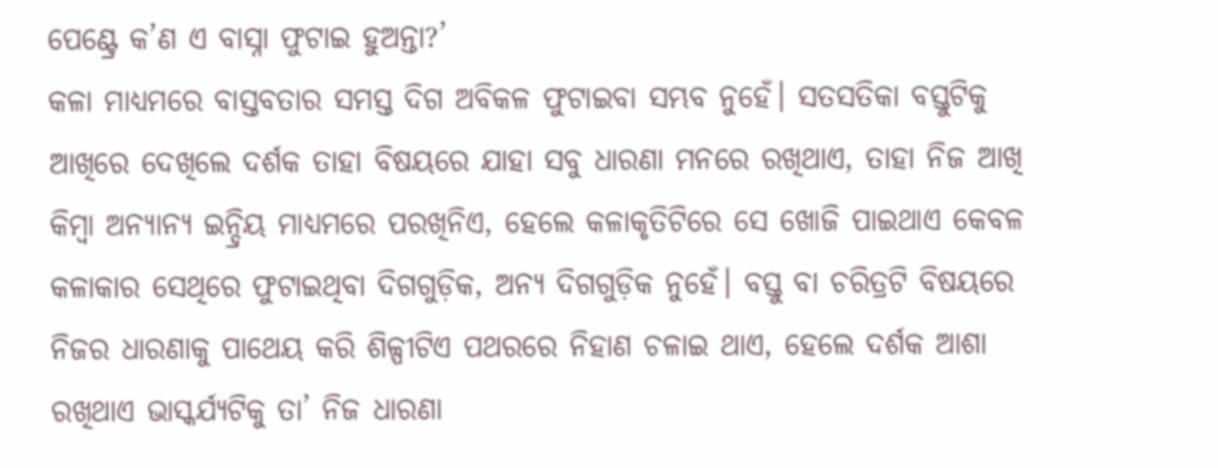ପେଣ୍ଟ୍ରେ କ’ଣ ଏ ବାସ୍ନା ଫୁଟାଇ ହୁଅନ୍ତା?’
କଳା ମାଧ୍ୟମରେ ବାସ୍ତବତାର ସମସ୍ତ ଦିଗ ଅବିକଳ ଫୁଟାଇବା ସମ୍ଭବ ନୁହେଁ। ସତସତିକା ବସ୍ତୁଟିକୁ ଆଖିରେ ଦେଖିଲେ ଦର୍ଶକ ତାହା ବିଷୟରେ ଯାହା ସବୁ ଧାରଣା ମନରେ ରଖିଥାଏ, ତାହା ନିଜ ଆଖି କିମ୍ବା ଅନ୍ୟାନ୍ୟ ଇନ୍ଦ୍ରିୟ ମାଧ୍ୟମରେ ପରଖିନିଏ, ହେଲେ କଳାକୃତିଟିରେ ସେ ଖୋଜି ପାଇଥାଏ କେବଳ କଳାକାର ସେଥିରେ ଫୁଟାଇଥିବା ଦିଗଗୁଡ଼ିକ, ଅନ୍ୟ ଦିଗଗୁଡ଼ିକ ନୁହେଁ। ବସ୍ତୁ ବା ଚରିତ୍ରଟି ବିଷୟରେ ନିଜର ଧାରଣାକୁ ପାଥେୟ କରି ଶିଳ୍ପୀଟିଏ ପଥରରେ ନିହାଣ ଚଳାଇ ଥାଏ, ହେଲେ ଦର୍ଶକ ଆଶା ରଖିଥାଏ ଭାସ୍କର୍ଯ୍ୟଟିକୁ ତା’ ନିଜ ଧାରଣା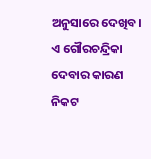ଅନୁସାରେ ଦେଖିବ। ଏ ଗୌରଚନ୍ଦ୍ରିକା ଦେବାର କାରଣ ନିକଟ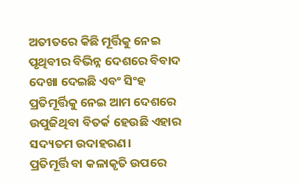ଅତୀତରେ କିଛି ମୂର୍ତ୍ତିକୁ ନେଇ ପୃଥିବୀର ବିଭିନ୍ନ ଦେଶରେ ବିବାଦ ଦେଖା ଦେଇଛି ଏବଂ ସିଂହ ପ୍ରତିମୂର୍ତ୍ତିକୁ ନେଇ ଆମ ଦେଶରେ ଉପୁଜିଥିବା ବିତର୍କ ହେଉଛି ଏହାର ସଦ୍ୟତମ ଉଦାହରଣ।
ପ୍ରତିମୂର୍ତ୍ତି ବା କଳାକୃତି ଉପରେ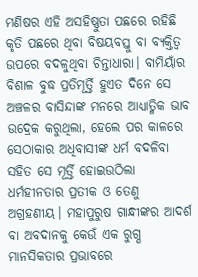ମଣିଷର ଏହି ଅସହିଷ୍ଣୁତା ପଛରେ ରହିଛି କୃତି ପଛରେ ଥିବା ବିଷୟବସ୍ତୁ ବା ବ୍ୟକ୍ତିତ୍ୱ ଉପରେ ବଦଳୁଥିବା ଚିନ୍ତାଧାରା। ବାମିୟାଁର ବିଶାଳ ବୁଦ୍ଧ ପ୍ରତିମୂର୍ତ୍ତି ହୁଏତ ଦିନେ ସେ ଅଞ୍ଚଳର ବାସିନ୍ଦାଙ୍କ ମନରେ ଆଧ୍ୟାତ୍ମିକ ଭାବ ଉଦ୍ରେକ କରୁଥିଲା, ହେଲେ ପର କାଳରେ ସେଠାକାର ଅଧିବାସୀଙ୍କ ଧର୍ମ ବଦଳିବା ସହିତ ସେ ମୂର୍ତ୍ତି ହୋଇଉଠିଲା ଧର୍ମହୀନତାର ପ୍ରତୀକ ଓ ତେଣୁ ଅଗ୍ରହଣୀୟ। ମହାପୁରୁଷ ଗାନ୍ଧୀଙ୍କର ଆଦର୍ଶ ବା ଅବଦାନକୁ କେଉଁ ଏକ ରୁଗ୍ଣ ମାନସିକତାର ପ୍ରଭାବରେ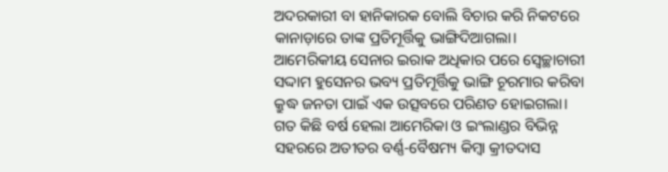ଅଦରକାରୀ ବା ହାନିକାରକ ବୋଲି ବିଚାର କରି ନିକଟରେ କାନାଡ଼ାରେ ତାଙ୍କ ପ୍ରତିମୂର୍ତ୍ତିକୁ ଭାଙ୍ଗିଦିଆଗଲା। ଆମେରିକୀୟ ସେନାର ଇରାକ ଅଧିକାର ପରେ ସ୍ୱେଚ୍ଛାଚାରୀ ସଦ୍ଦାମ ହୁସେନର ଭବ୍ୟ ପ୍ରତିମୂର୍ତ୍ତିକୁ ଭାଙ୍ଗି ଚୂରମାର କରିବା କ୍ରୁଦ୍ଧ ଜନତା ପାଇଁ ଏକ ଉତ୍ସବରେ ପରିଣତ ହୋଇଗଲା। ଗତ କିଛି ବର୍ଷ ହେଲା ଆମେରିକା ଓ ଇଂଲାଣ୍ଡର ବିଭିନ୍ନ ସହରରେ ଅତୀତର ବର୍ଣ୍ଣ-ବୈଷମ୍ୟ କିମ୍ବା କ୍ରୀତଦାସ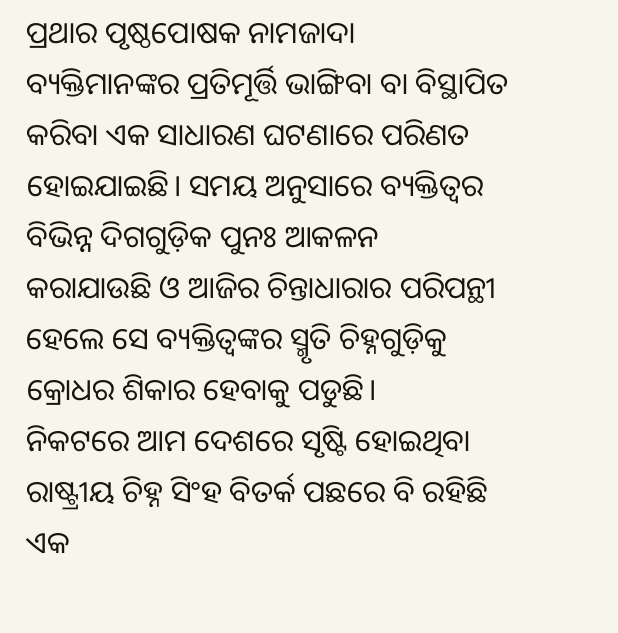ପ୍ରଥାର ପୃଷ୍ଠପୋଷକ ନାମଜାଦା ବ୍ୟକ୍ତିମାନଙ୍କର ପ୍ରତିମୂର୍ତ୍ତି ଭାଙ୍ଗିବା ବା ବିସ୍ଥାପିତ କରିବା ଏକ ସାଧାରଣ ଘଟଣାରେ ପରିଣତ ହୋଇଯାଇଛି। ସମୟ ଅନୁସାରେ ବ୍ୟକ୍ତିତ୍ୱର ବିଭିନ୍ନ ଦିଗଗୁଡ଼ିକ ପୁନଃ ଆକଳନ କରାଯାଉଛି ଓ ଆଜିର ଚିନ୍ତାଧାରାର ପରିପନ୍ଥୀ ହେଲେ ସେ ବ୍ୟକ୍ତିତ୍ୱଙ୍କର ସ୍ମୃତି ଚିହ୍ନଗୁଡ଼ିକୁ କ୍ରୋଧର ଶିକାର ହେବାକୁ ପଡୁଛି।
ନିକଟରେ ଆମ ଦେଶରେ ସୃଷ୍ଟି ହୋଇଥିବା ରାଷ୍ଟ୍ରୀୟ ଚିହ୍ନ ସିଂହ ବିତର୍କ ପଛରେ ବି ରହିଛି ଏକ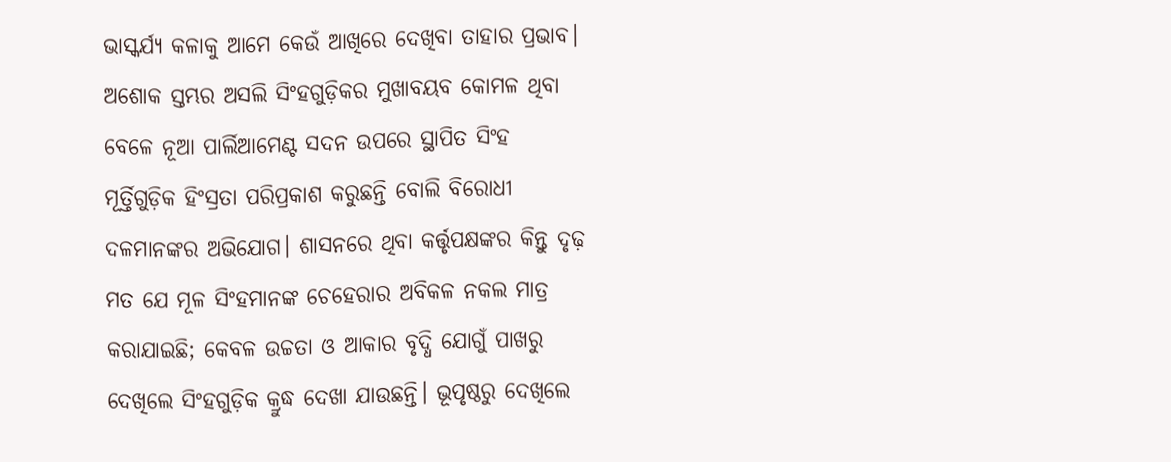ଭାସ୍କର୍ଯ୍ୟ କଳାକୁ ଆମେ କେଉଁ ଆଖିରେ ଦେଖିବା ତାହାର ପ୍ରଭାବ। ଅଶୋକ ସ୍ତମ୍ଭର ଅସଲି ସିଂହଗୁଡ଼ିକର ମୁଖାବୟବ କୋମଳ ଥିବା ବେଳେ ନୂଆ ପାର୍ଲିଆମେଣ୍ଟ ସଦନ ଉପରେ ସ୍ଥାପିତ ସିଂହ ମୂର୍ତ୍ତିଗୁଡ଼ିକ ହିଂସ୍ରତା ପରିପ୍ରକାଶ କରୁଛନ୍ତି ବୋଲି ବିରୋଧୀ ଦଳମାନଙ୍କର ଅଭିଯୋଗ। ଶାସନରେ ଥିବା କର୍ତ୍ତୃପକ୍ଷଙ୍କର କିନ୍ତୁ ଦୃଢ଼ ମତ ଯେ ମୂଳ ସିଂହମାନଙ୍କ ଚେହେରାର ଅବିକଳ ନକଲ ମାତ୍ର କରାଯାଇଛି; କେବଳ ଉଚ୍ଚତା ଓ ଆକାର ବୃଦ୍ଧି ଯୋଗୁଁ ପାଖରୁ ଦେଖିଲେ ସିଂହଗୁଡ଼ିକ କ୍ରୁଦ୍ଧ ଦେଖା ଯାଉଛନ୍ତି। ଭୂପୃଷ୍ଠରୁ ଦେଖିଲେ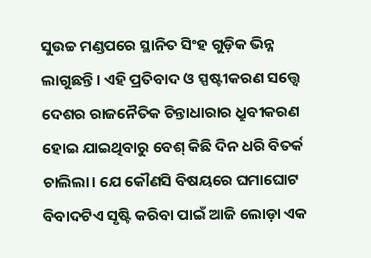ସୁଉଚ୍ଚ ମଣ୍ଡପରେ ସ୍ଥାନିତ ସିଂହ ଗୁଡ଼ିକ ଭିନ୍ନ ଲାଗୁଛନ୍ତି। ଏହି ପ୍ରତିବାଦ ଓ ସ୍ପଷ୍ଟୀକରଣ ସତ୍ତ୍ୱେ ଦେଶର ରାଜନୈତିକ ଚିନ୍ତାଧାରାର ଧ୍ରୁବୀକରଣ ହୋଇ ଯାଇଥିବାରୁ ବେଶ୍ କିଛି ଦିନ ଧରି ବିତର୍କ ଚାଲିଲା। ଯେ କୌଣସି ବିଷୟରେ ଘମାଘୋଟ ବିବାଦଟିଏ ସୃଷ୍ଟି କରିବା ପାଇଁ ଆଜି ଲୋଡ଼ା ଏକ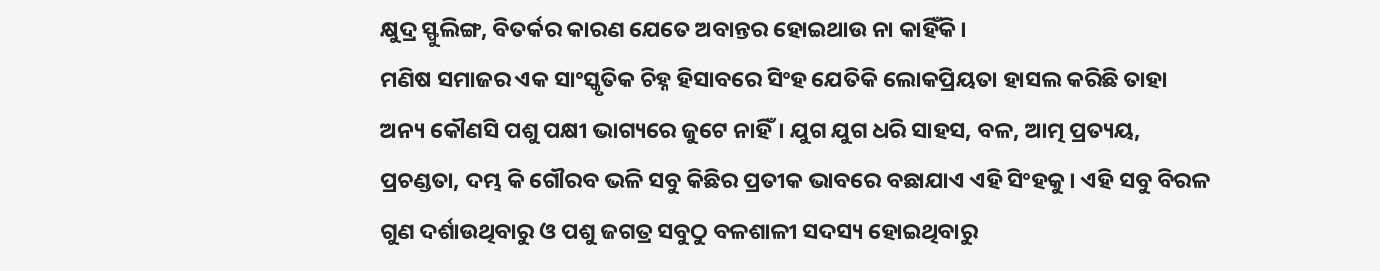କ୍ଷୁଦ୍ର ସ୍ଫୁଲିଙ୍ଗ, ବିତର୍କର କାରଣ ଯେତେ ଅବାନ୍ତର ହୋଇଥାଉ ନା କାହିଁକି।
ମଣିଷ ସମାଜର ଏକ ସାଂସ୍କୃତିକ ଚିହ୍ନ ହିସାବରେ ସିଂହ ଯେତିକି ଲୋକପ୍ରିୟତା ହାସଲ କରିଛି ତାହା ଅନ୍ୟ କୌଣସି ପଶୁ ପକ୍ଷୀ ଭାଗ୍ୟରେ ଜୁଟେ ନାହିଁ। ଯୁଗ ଯୁଗ ଧରି ସାହସ, ବଳ, ଆତ୍ମ ପ୍ରତ୍ୟୟ, ପ୍ରଚଣ୍ଡତା, ଦମ୍ଭ କି ଗୌରବ ଭଳି ସବୁ କିଛିର ପ୍ରତୀକ ଭାବରେ ବଛାଯାଏ ଏହି ସିଂହକୁ। ଏହି ସବୁ ବିରଳ ଗୁଣ ଦର୍ଶାଉଥିବାରୁ ଓ ପଶୁ ଜଗତ୍ର ସବୁଠୁ ବଳଶାଳୀ ସଦସ୍ୟ ହୋଇଥିବାରୁ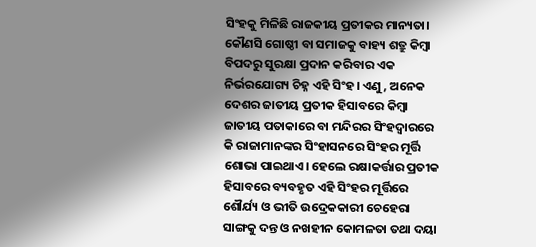ସିଂହକୁ ମିଳିଛି ରାଜକୀୟ ପ୍ରତୀକର ମାନ୍ୟତା। କୌଣସି ଗୋଷ୍ଠୀ ବା ସମାଜକୁ ବାହ୍ୟ ଶତ୍ରୁ କିମ୍ବା ବିପଦରୁ ସୁରକ୍ଷା ପ୍ରଦାନ କରିବାର ଏକ ନିର୍ଭରଯୋଗ୍ୟ ଚିହ୍ନ ଏହି ସିଂହ। ଏଣୁ, ଅନେକ ଦେଶର ଜାତୀୟ ପ୍ରତୀକ ହିସାବରେ କିମ୍ବା ଜାତୀୟ ପତାକାରେ ବା ମନ୍ଦିରର ସିଂହଦ୍ୱାରରେ କି ରାଜାମାନଙ୍କର ସିଂହାସନରେ ସିଂହର ମୂର୍ତ୍ତି ଶୋଭା ପାଇଥାଏ। ହେଲେ ରକ୍ଷାକର୍ତ୍ତାର ପ୍ରତୀକ ହିସାବରେ ବ୍ୟବହୃତ ଏହି ସିଂହର ମୂର୍ତ୍ତିରେ ଶୌର୍ଯ୍ୟ ଓ ଭୀତି ଉଦ୍ରେକକାରୀ ଚେହେରା ସାଙ୍ଗକୁ ଦନ୍ତ ଓ ନଖହୀନ କୋମଳତା ତଥା ଦୟା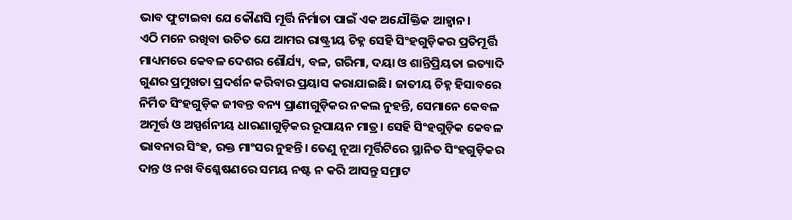ଭାବ ଫୁଟାଇବା ଯେ କୌଣସି ମୂର୍ତ୍ତି ନିର୍ମାତା ପାଇଁ ଏକ ଅଯୌକ୍ତିକ ଆହ୍ୱାନ।
ଏଠି ମନେ ରଖିବା ଉଚିତ ଯେ ଆମର ରାଷ୍ଟ୍ରୀୟ ଚିହ୍ନ ସେହି ସିଂହଗୁଡ଼ିକର ପ୍ରତିମୂର୍ତ୍ତି ମାଧ୍ୟମରେ କେବଳ ଦେଶର ଶୌର୍ଯ୍ୟ, ବଳ, ଗରିମା, ଦୟା ଓ ଶାନ୍ତିପ୍ରିୟତା ଇତ୍ୟାଦି ଗୁଣର ପ୍ରମୁଖତା ପ୍ରଦର୍ଶନ କରିବାର ପ୍ରୟାସ କରାଯାଇଛି। ଜାତୀୟ ଚିହ୍ନ ହିସାବରେ ନିର୍ମିତ ସିଂହଗୁଡ଼ିକ ଜୀବନ୍ତ ବନ୍ୟ ପ୍ରାଣୀଗୁଡ଼ିକର ନକଲ ନୁହନ୍ତି, ସେମାନେ କେବଳ ଅମୂର୍ତ୍ତ ଓ ଅସ୍ପର୍ଶନୀୟ ଧାରଣାଗୁଡ଼ିକର ରୂପାୟନ ମାତ୍ର। ସେହି ସିଂହଗୁଡ଼ିକ କେବଳ ଭାବନାର ସିଂହ, ରକ୍ତ ମାଂସର ନୁହନ୍ତି। ତେଣୁ ନୂଆ ମୂର୍ତ୍ତିଟିରେ ସ୍ଥାନିତ ସିଂହଗୁଡ଼ିକର ଦାନ୍ତ ଓ ନଖ ବିଶ୍ଳେଷଣରେ ସମୟ ନଷ୍ଟ ନ କରି ଆସନ୍ତୁ ସମ୍ରାଟ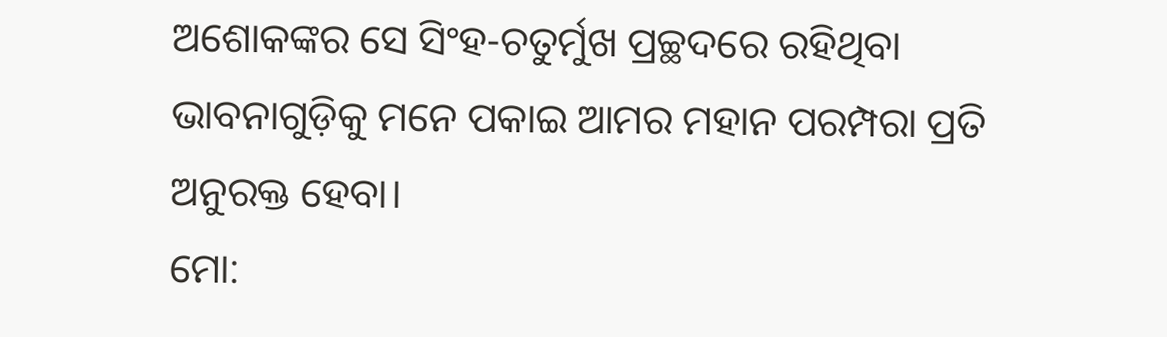ଅଶୋକଙ୍କର ସେ ସିଂହ-ଚତୁର୍ମୁଖ ପ୍ରଚ୍ଛଦରେ ରହିଥିବା ଭାବନାଗୁଡ଼ିକୁ ମନେ ପକାଇ ଆମର ମହାନ ପରମ୍ପରା ପ୍ରତି ଅନୁରକ୍ତ ହେବା।
ମୋ: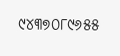୯୪୩୭୦୮୯୬୫୫